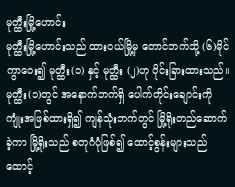မုတ္ထီးမြို့ဟောင်း
မုတ္ထီးမြို့ဟောင်းသည် ထားဝယ်မြို့မှ တောင်ဘက်သို့ (၆)မိုင် ကွာဝေး၍ မုတ္ထီး(၁) နှင့် မုတ္ထီး (၂)ဟု ပိုင်းခြားထားသည်။
မုတ္ထီး(၁)တွင် အနောက်ဘက်ရှိ ပေါက်တိုင်းချောင်းကို ကျုံးအဖြစ်ထားရှိ၍ ကျန်သုံးဘက်တွင် မြို့ရိုးတည်ဆောက်ခဲ့ကာ မြို့ရိုးသည် စတုဂံပုံဖြစ်၍ ထောင့်စွန်းများသည် ထောင့်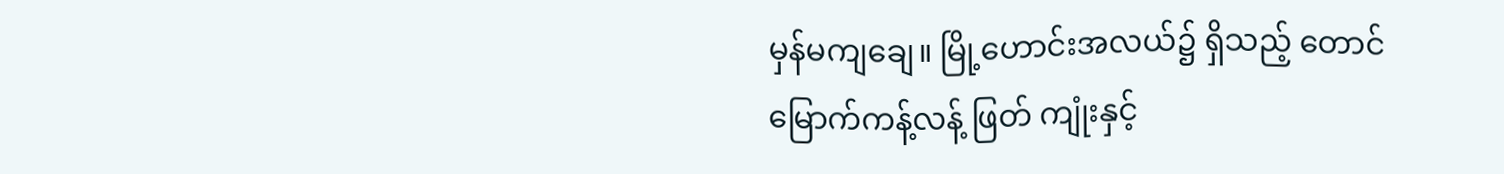မှန်မကျချေ။ မြို့ဟောင်းအလယ်၌ ရှိသည့် တောင်မြောက်ကန့်လန့် ဖြတ် ကျုံးနှင့်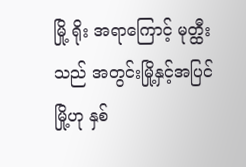မြို့ ရိုး အရာကြောင့် မုတ္ထီးသည် အတွင်းမြို့နှင့်အပြင်မြို့ဟု နှစ်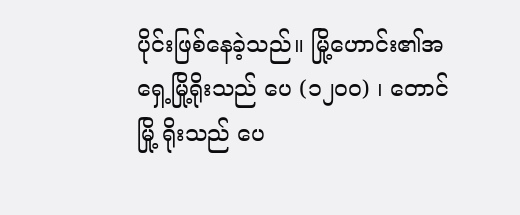ပိုင်းဖြစ်နေခဲ့သည်။ မြို့ဟောင်း၏အရှေ့မြို့ရိုးသည် ပေ (၁၂၀၀) ၊ တောင်မြို့ ရိုးသည် ပေ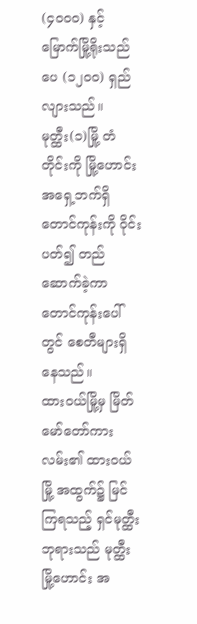(၄၀၀၀) နှင့် မြောက်မြို့ရိုးသည် ပေ (၁၂၀၀) ရှည်လျားသည်။
မုတ္ထီး(၁)မြို့ တံတိုင်းကို မြို့ဟောင်းအရှေ့ဘက်ရှိ တောင်ကုန်းကို ဝိုင်းပတ်၍ တည်ဆောက်ခဲ့ကာ တောင်ကုန်းပေါ်တွင် စေတီများရှိနေသည်။
ထားဝယ်မြို့မှ မြိတ် မော်တော်ကားလမ်း၏ ထားဝယ်မြို့ အထွက်၌ မြင်ကြရသည့် ရှင်မုတ္ထီး ဘုရားသည် မုတ္ထီးမြို့ဟောင်း အ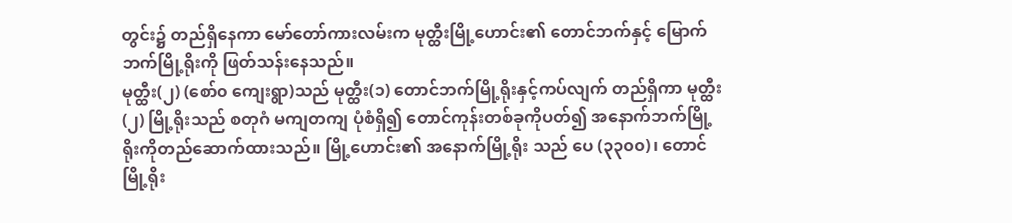တွင်း၌ တည်ရှိနေကာ မော်တော်ကားလမ်းက မုတ္ထီးမြို့ဟောင်း၏ တောင်ဘက်နှင့် မြောက်ဘက်မြို့ရိုးကို ဖြတ်သန်းနေသည်။
မုတ္ထီး(၂) (စော်၀ ကျေးရွာ)သည် မုတ္ထီး(၁) တောင်ဘက်မြို့ရိုးနှင့်ကပ်လျက် တည်ရှိကာ မုတ္ထီး(၂) မြို့ရိုးသည် စတုဂံ မကျတကျ ပုံစံရှိ၍ တောင်ကုန်းတစ်ခုကိုပတ်၍ အနောက်ဘက်မြို့ရိုးကိုတည်ဆောက်ထားသည်။ မြို့ဟောင်း၏ အနောက်မြို့ရိုး သည် ပေ (၃၃၀၀)၊ တောင်မြို့ရိုး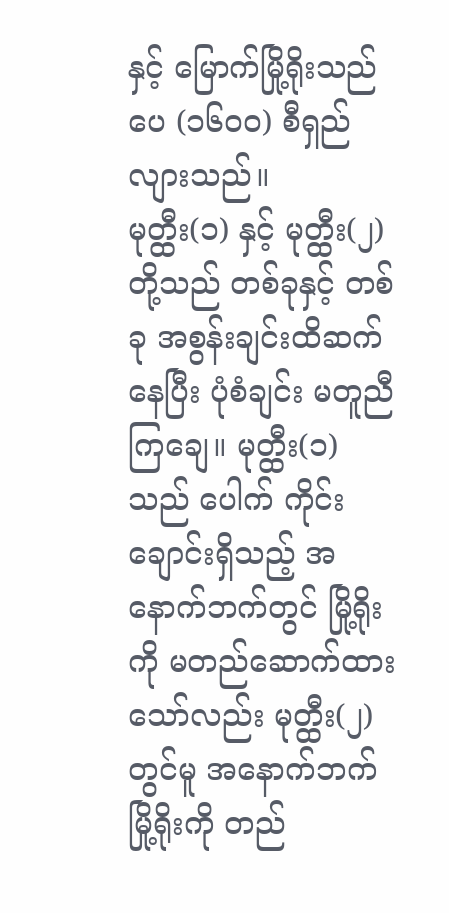နှင့် မြောက်မြို့ရိုးသည် ပေ (၁၆၀၀) စီရှည်လျားသည်။
မုတ္ထီး(၁) နှင့် မုတ္ထီး(၂)တို့သည် တစ်ခုနှင့် တစ်ခု အစွန်းချင်းထိဆက်နေပြီး ပုံစံချင်း မတူညီကြချေ။ မုတ္ထီး(၁)သည် ပေါက် ကိုင်းချောင်းရှိသည့် အနောက်ဘက်တွင် မြို့ရိုးကို မတည်ဆောက်ထားသော်လည်း မုတ္ထီး(၂) တွင်မူ အနောက်ဘက် မြို့ရိုးကို တည်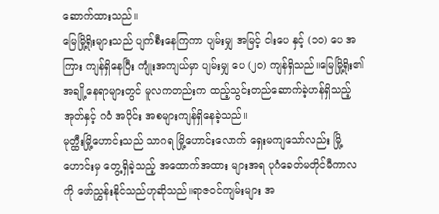ဆောက်ထားသည်။
မြေမြို့ရိုးများသည် ပျက်စီးနေကြကာ ပျမ်းမျှ အမြင့် ငါးပေ နှင့် (၁၀) ပေ အကြား ကျန်ရှိနေပြီး ကျုံးအကျယ်မှာ ပျမ်းမျှ ပေ (၂၀) ကျန်ရှိသည်။မြေမြို့ရိုး၏ အချို့နေရာများတွင် မူလကတည်းက ထည့်သွင်းတည်ဆောက်ခဲ့ဟန်ရှိသည့် အုတ်နှင့် ဂဝံ အပိုင်း အစများကျန်ရှိနေခဲ့သည်။
မုတ္ထီးမြို့ဟောင်းသည် သာဂရ မြို့ဟောင်းလောက် ရှေးမကျသော်လည်း မြို့ဟောင်းမှ တွေ့ရှိခဲ့သည့် အထောက်အထား များအရ ပုဂံခေတ်မတိုင်မီကာလကို ဖော်ညွှန်းနိုင်သည်ဟုဆိုသည်။ရာဇဝင်ကျမ်းများ အ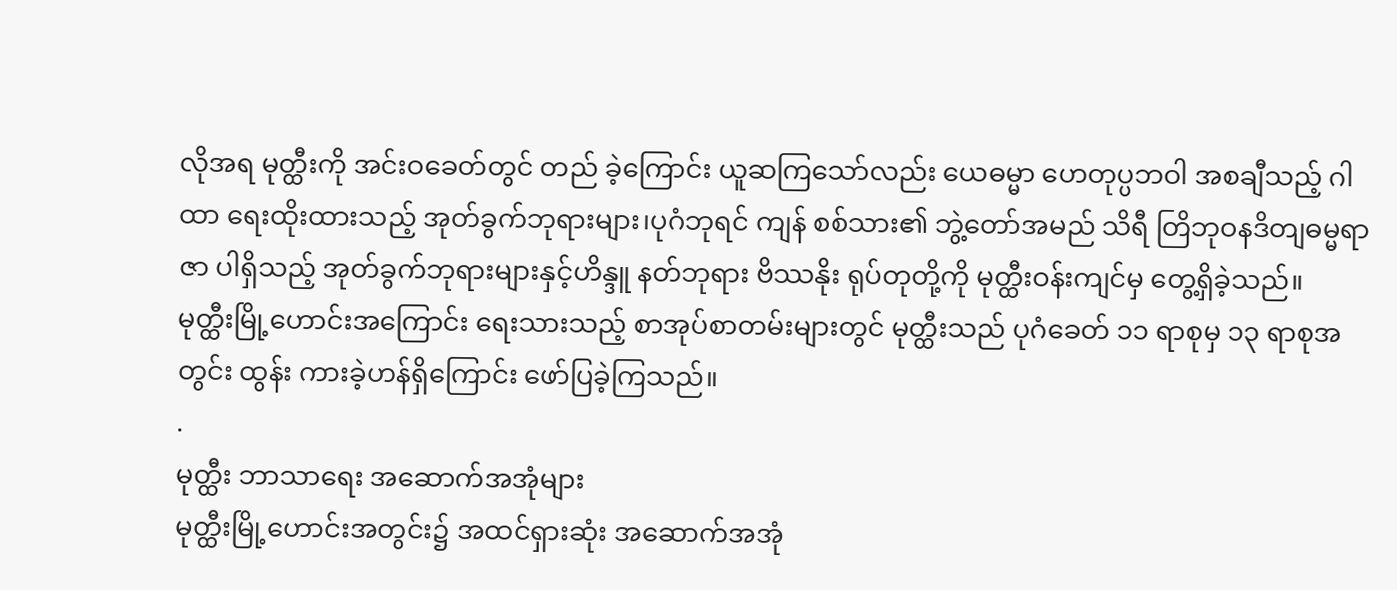လိုအရ မုတ္ထီးကို အင်းဝခေတ်တွင် တည် ခဲ့ကြောင်း ယူဆကြသော်လည်း ယေဓမ္မာ ဟေတုပ္ပဘဝါ အစချီသည့် ဂါထာ ရေးထိုးထားသည့် အုတ်ခွက်ဘုရားများ၊ပုဂံဘုရင် ကျန် စစ်သား၏ ဘွဲ့တော်အမည် သိရီ တြိဘုဝနဒိတျဓမ္မရာဇာ ပါရှိသည့် အုတ်ခွက်ဘုရားများနှင့်ဟိန္ဒူ နတ်ဘုရား ဗိဿနိုး ရုပ်တုတို့ကို မုတ္ထီးဝန်းကျင်မှ တွေ့ရှိခဲ့သည်။
မုတ္ထီးမြို့ဟောင်းအကြောင်း ရေးသားသည့် စာအုပ်စာတမ်းများတွင် မုတ္ထီးသည် ပုဂံခေတ် ၁၁ ရာစုမှ ၁၃ ရာစုအတွင်း ထွန်း ကားခဲ့ဟန်ရှိကြောင်း ဖော်ပြခဲ့ကြသည်။
.
မုတ္ထီး ဘာသာရေး အဆောက်အအုံများ
မုတ္ထီးမြို့ဟောင်းအတွင်း၌ အထင်ရှားဆုံး အဆောက်အအုံ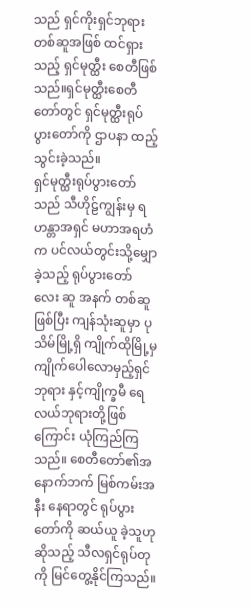သည် ရှင်ကိုးရှင်ဘုရားတစ်ဆူအဖြစ် ထင်ရှားသည့် ရှင်မုတ္ထီး စေတီဖြစ်သည်။ရှင်မုတ္ထီးစေတီတော်တွင် ရှင်မုတ္ထီးရုပ်ပွားတော်ကို ဌာပနာ ထည့်သွင်းခဲ့သည်။
ရှင်မုတ္ထီးရုပ်ပွားတော်သည် သီဟိုဠ်ကျွန်းမှ ရဟန္တာအရှင် မဟာအရဟံက ပင်လယ်တွင်းသို့မျှောခဲ့သည့် ရုပ်ပွားတော် လေး ဆူ အနက် တစ်ဆူဖြစ်ပြီး ကျန်သုံးဆူမှာ ပုသိမ်မြို့ရှိ ကျိုက်ထိုမြို့မှ ကျိုက်ပေါလောမှည့်ရှင်ဘုရား နှင့်ကျိုက္ခမီ ရေ လယ်ဘုရားတို့ဖြစ်ကြောင်း ယုံကြည်ကြသည်။ စေတီတော်၏အနောက်ဘက် မြစ်ကမ်းအနီး နေရာတွင် ရုပ်ပွားတော်ကို ဆယ်ယူ ခဲ့သူဟု ဆိုသည့် သီလရှင်ရုပ်တုကို မြင်တွေ့နိုင်ကြသည်။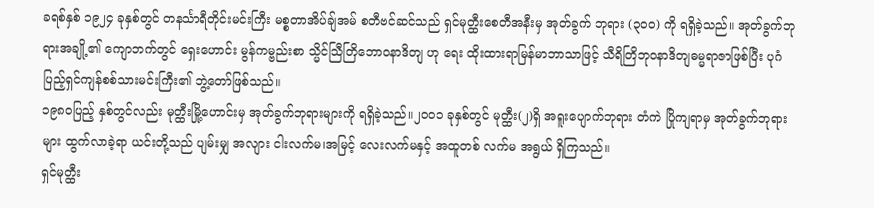ခရစ်နှစ် ၁၉၂၄ ခုနှစ်တွင် တနင်္သာရီတိုင်းမင်းကြီး မစ္စတာအိပ်ချ်အမ် စတီဗင်ဆင်သည် ရှင်မုတ္ထီးစေတီအနီးမှ အုတ်ခွက် ဘုရား (၃၀၀) ကို ရရှိခဲ့သည်။ အုတ်ခွက်ဘုရားအချို့၏ ကျောဘက်တွင် ရှေးဟောင်း မွန်ကမ္ဗည်းစာ သ္မိင်သြီတြိဘောဝနာဒိတျ ဟု ရေး ထိုးထားရာမြန်မာဘာသာဖြင့် သီရိတြိဘုဝနာဒိတျဓမ္မရာဇာဖြစ်ပြီး ပုဂံပြည့်ရှင်ကျန်စစ်သားမင်းကြီး၏ ဘွဲ့တော်ဖြစ်သည်။
၁၉၈၀ပြည့် နှစ်တွင်လည်း မုတ္ထီးမြို့ဟောင်းမှ အုတ်ခွက်ဘုရားများကို ရရှိခဲ့သည်။၂၀၀၁ ခုနှစ်တွင် မုတ္ထီး(၂)ရှိ အရူးပျောက်ဘုရား တံကဲ ပြိုကျရာမှ အုတ်ခွက်ဘုရားများ ထွက်လာခဲ့ရာ ယင်းတို့သည် ပျမ်းမျှ အလျား ငါးလက်မ၊အမြင့် လေးလက်မနှင့် အထူတစ် လက်မ အရွယ် ရှိကြသည်။
ရှင်မုတ္ထီး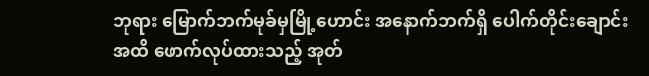ဘုရား မြောက်ဘက်မုခ်မှမြို့ဟောင်း အနောက်ဘက်ရှိ ပေါက်တိုင်းချောင်းအထိ ဖောက်လုပ်ထားသည့် အုတ်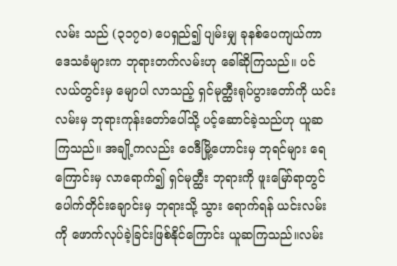လမ်း သည် (၃၁၇၀) ပေရှည်၍ ပျမ်းမျှ ခုနစ်ပေကျယ်ကာ ဒေသခံများက ဘုရားတက်လမ်းဟု ခေါ်ဆိုကြသည်။ ပင်လယ်တွင်းမှ မျောပါ လာသည့် ရှင်မုတ္ထီးရုပ်ပွားတော်ကို ယင်းလမ်းမှ ဘုရားကုန်းတော်ပေါ်သို့ ပင့်ဆောင်ခဲ့သည်ဟု ယူဆကြသည်။ အချို့ကလည်း ဝေဒီမြို့ဟောင်းမှ ဘုရင်များ ရေကြောင်းမှ လာရောက်၍ ရှင်မုတ္ထီး ဘုရားကို ဖူးမြော်ရာတွင် ပေါက်တိုင်းချောင်းမှ ဘုရားသို့ သွား ရောက်ရန် ယင်းလမ်းကို ဖောက်လုပ်ခဲ့ခြင်းဖြစ်နိုင်ကြောင်း ယူဆကြသည်။လမ်း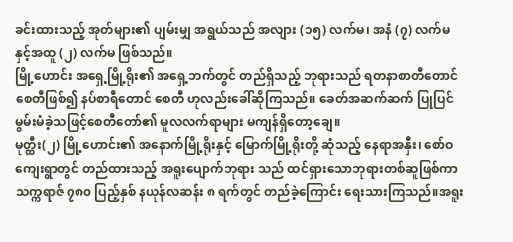ခင်းထားသည့် အုတ်များ၏ ပျမ်းမျှ အရွယ်သည် အလျား (၁၅) လက်မ၊ အနံ (၇) လက်မ နှင့်အထူ (၂) လက်မ ဖြစ်သည်။
မြို့ဟောင်း အရှေ့မြို့ရိုး၏ အရှေ့ဘက်တွင် တည်ရှိသည့် ဘုရားသည် ရတနာစာတီတောင်စေတီဖြစ်၍ နပ်စာရီတောင် စေတီ ဟုလည်းခေါ်ဆိုကြသည်။ ခေတ်အဆက်ဆက် ပြုပြင်မွမ်းမံခဲ့သဖြင့်စေတီတော်၏ မူလလက်ရာများ မကျန်ရှိတော့ချေ။
မုတ္ထီး(၂) မြို့ဟောင်း၏ အနောက်မြို့ရိုးနှင့် မြောက်မြို့ရိုးတို့ ဆုံသည့် နေရာအနှီး၊ စော်ဝကျေးရွာတွင် တည်ထားသည့် အရူးပျောက်ဘုရား သည် ထင်ရှားသောဘုရားတစ်ဆူဖြစ်ကာ သက္ကရာဇ် ၇၈၀ ပြည့်နှစ် နယုန်လဆန်း ၈ ရက်တွင် တည်ခဲ့ကြောင်း ရေးသားကြသည်။အရူး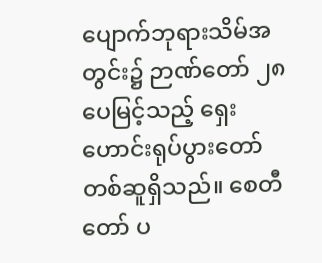ပျောက်ဘုရားသိမ်အတွင်း၌ ဉာဏ်တော် ၂၈ ပေမြင့်သည့် ရှေးဟောင်းရုပ်ပွားတော် တစ်ဆူရှိသည်။ စေတီ တော် ပ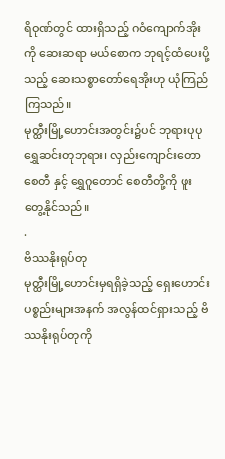ရိဝုဏ်တွင် ထားရှိသည့် ဂဝံကျောက်အိုးကို ဆေးဆရာ မယ်စောက ဘုရင့်ထံပေးပို့သည့် ဆေးသစ္စာတော်ရေအိုးဟု ယုံကြည်ကြသည်။
မုတ္ထီးမြို့ဟောင်းအတွင်း၌ပင် ဘုရားပုပု ရွှေဆင်းတုဘုရား၊ လှည်းကျောင်းတောစေတီ နှင့် ရွှေဂူတောင် စေတီတို့ကို ဖူးတွေ့နိုင်သည်။
.
ဗိဿနိုးရုပ်တု
မုတ္ထီးမြို့ဟောင်းမှရရှိခဲ့သည့် ရှေးဟောင်းပစ္စည်းများအနက် အလွန်ထင်ရှားသည့် ဗိဿနိုးရုပ်တုကို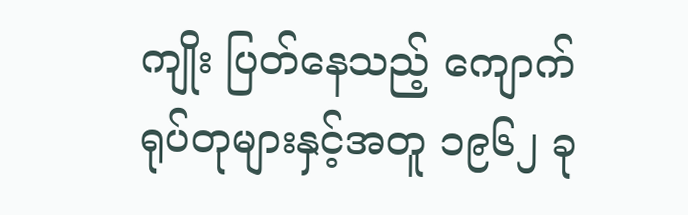ကျိုး ပြတ်နေသည့် ကျောက်ရုပ်တုများနှင့်အတူ ၁၉၆၂ ခု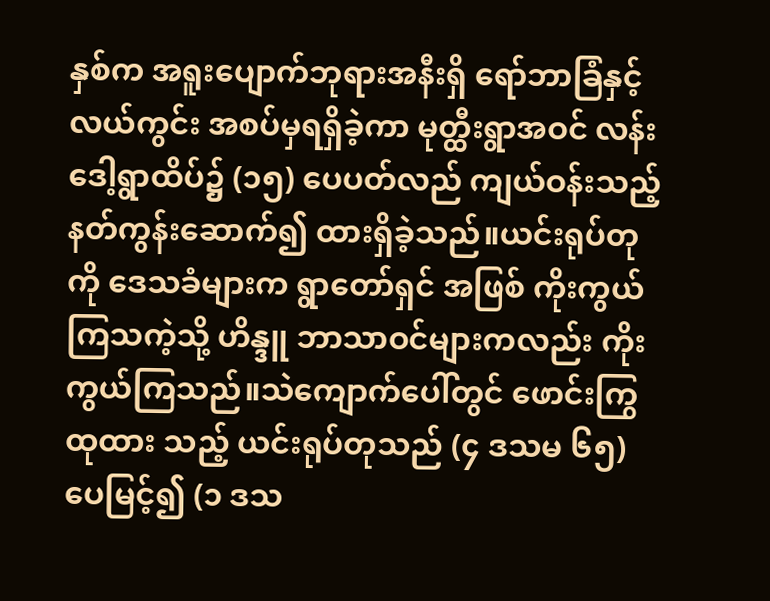နှစ်က အရူးပျောက်ဘုရားအနီးရှိ ရော်ဘာခြံနှင့်လယ်ကွင်း အစပ်မှရရှိခဲ့ကာ မုတ္ထီးရွာအဝင် လန်းဒေါ့ရွာထိပ်၌ (၁၅) ပေပတ်လည် ကျယ်ဝန်းသည့် နတ်ကွန်းဆောက်၍ ထားရှိခဲ့သည်။ယင်းရုပ်တုကို ဒေသခံများက ရွာတော်ရှင် အဖြစ် ကိုးကွယ်ကြသကဲ့သို့ ဟိန္ဒူ ဘာသာဝင်များကလည်း ကိုးကွယ်ကြသည်။သဲကျောက်ပေါ်တွင် ဖောင်းကြွထုထား သည့် ယင်းရုပ်တုသည် (၄ ဒသမ ၆၅) ပေမြင့်၍ (၁ ဒသ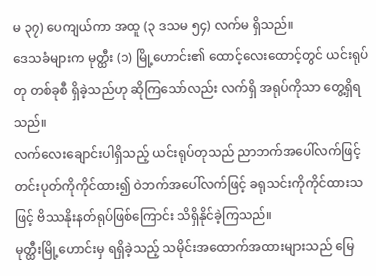မ ၃၇) ပေကျယ်ကာ အထူ (၃ ဒသမ ၅၄) လက်မ ရှိသည်။
ဒေသခံများက မုတ္ထီး (၁) မြို့ဟောင်း၏ ထောင့်လေးထောင့်တွင် ယင်းရုပ်တု တစ်ခုစီ ရှိခဲ့သည်ဟု ဆိုကြသော်လည်း လက်ရှိ အရုပ်ကိုသာ တွေ့ရှိရသည်။
လက်လေးချောင်းပါရှိသည့် ယင်းရုပ်တုသည် ညာဘက်အပေါ်လက်ဖြင့် တင်းပုတ်ကိုကိုင်ထား၍ ဝဲဘက်အပေါ်လက်ဖြင့် ခရုသင်းကိုကိုင်ထားသဖြင့် ဗိဿနိုးနတ်ရုပ်ဖြစ်ကြောင်း သိရှိနိုင်ခဲ့ကြသည်။
မုတ္ထီးမြို့ဟောင်းမှ ရရှိခဲ့သည့် သမိုင်းအထောက်အထားများသည် မြေ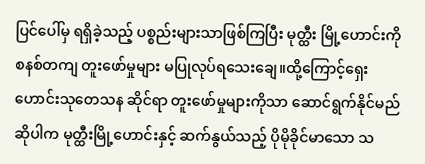ပြင်ပေါ်မှ ရရှိခဲ့သည့် ပစ္စည်းများသာဖြစ်ကြပြီး မုတ္ထီး မြို့ဟောင်းကို စနစ်တကျ တူးဖော်မှုများ မပြုလုပ်ရသေးချေ။ထို့ကြောင့်ရှေးဟောင်းသုတေသန ဆိုင်ရာ တူးဖော်မှုများကိုသာ ဆောင်ရွက်နိုင်မည်ဆိုပါက မုတ္ထီးမြို့ဟောင်းနှင့် ဆက်နွယ်သည့် ပိုမိုခိုင်မာသော သ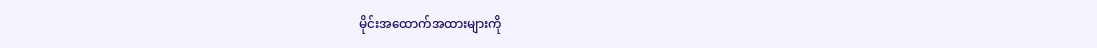မိုင်းအထောက်အထားများကို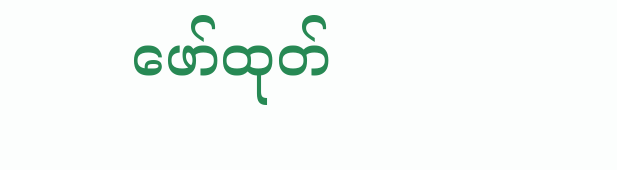ဖော်ထုတ်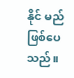နိုင် မည်ဖြစ်ပေသည်။